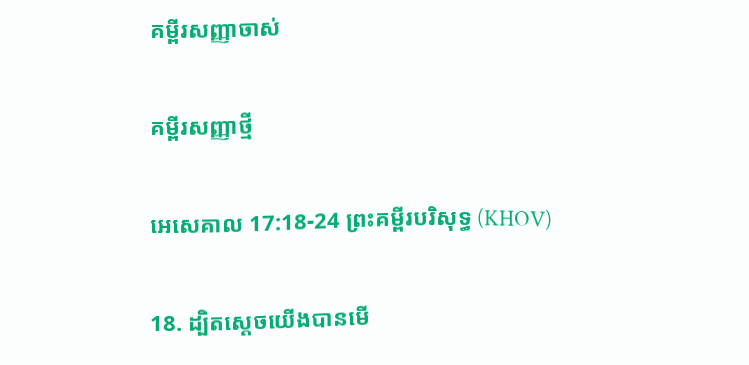គម្ពីរសញ្ញាចាស់

គម្ពីរសញ្ញាថ្មី

អេសេគាល 17:18-24 ព្រះគម្ពីរបរិសុទ្ធ (KHOV)

18. ដ្បិតស្តេចយើងបានមើ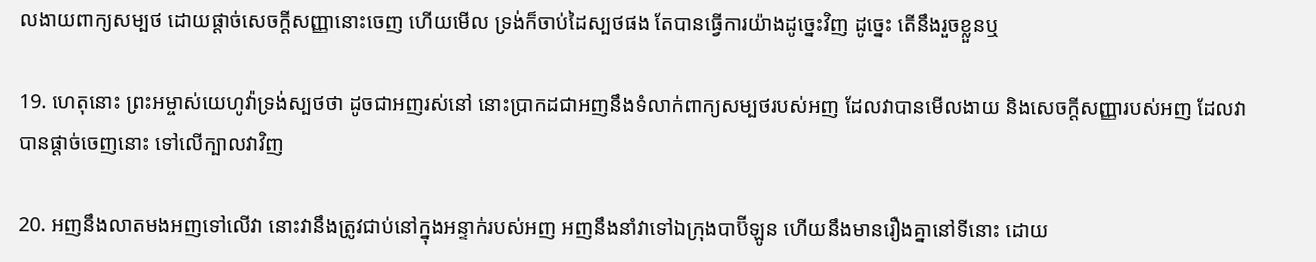ល‌ងាយពាក្យសម្បថ ដោយផ្តាច់សេចក្ដីសញ្ញានោះចេញ ហើយមើល ទ្រង់ក៏ចាប់ដៃស្បថផង តែបានធ្វើការយ៉ាងដូច្នេះវិញ ដូច្នេះ តើនឹងរួចខ្លួនឬ

19. ហេតុនោះ ព្រះ‌អម្ចាស់យេហូវ៉ាទ្រង់ស្បថថា ដូចជាអញរស់នៅ នោះប្រាកដជាអញនឹងទំលាក់ពាក្យសម្បថរបស់អញ ដែលវាបានមើល‌ងាយ និងសេចក្ដីសញ្ញារបស់អញ ដែលវាបានផ្តាច់ចេញនោះ ទៅលើក្បាលវាវិញ

20. អញនឹងលាតមងអញទៅលើវា នោះវានឹងត្រូវជាប់នៅក្នុងអន្ទាក់របស់អញ អញនឹងនាំវាទៅឯក្រុងបាប៊ីឡូន ហើយនឹងមានរឿងគ្នានៅទីនោះ ដោយ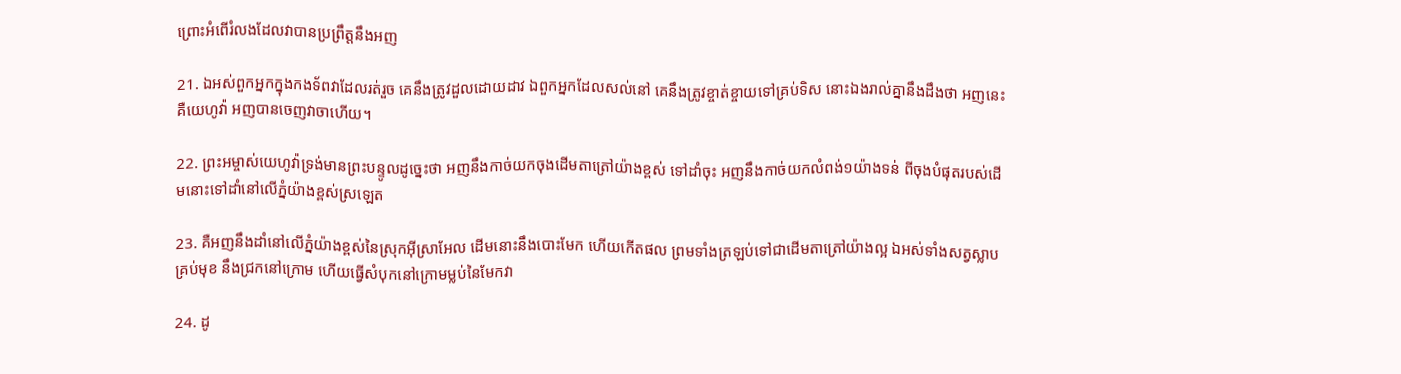ព្រោះអំពើរំលងដែលវាបានប្រព្រឹត្តនឹងអញ

21. ឯអស់ពួកអ្នកក្នុងកង‌ទ័ពវាដែលរត់រួច គេនឹងត្រូវដួលដោយដាវ ឯពួកអ្នកដែលសល់នៅ គេនឹងត្រូវខ្ចាត់ខ្ចាយទៅគ្រប់ទិស នោះឯងរាល់គ្នានឹងដឹងថា អញនេះ គឺយេហូវ៉ា អញបានចេញវាចាហើយ។

22. ព្រះ‌អម្ចាស់យេហូវ៉ាទ្រង់មានព្រះ‌បន្ទូលដូច្នេះថា អញនឹងកាច់យកចុងដើមតាត្រៅយ៉ាងខ្ពស់ ទៅដាំចុះ អញនឹងកាច់យកលំពង់១យ៉ាងទន់ ពីចុងបំផុតរបស់ដើមនោះទៅដាំនៅលើភ្នំយ៉ាងខ្ពស់ស្រឡេត

23. គឺអញនឹងដាំនៅលើភ្នំយ៉ាងខ្ពស់នៃស្រុកអ៊ីស្រា‌អែល ដើមនោះនឹងបោះមែក ហើយកើតផល ព្រមទាំងត្រឡប់ទៅជាដើមតាត្រៅយ៉ាងល្អ ឯអស់ទាំងសត្វស្លាបគ្រប់មុខ នឹងជ្រកនៅក្រោម ហើយធ្វើសំបុកនៅក្រោមម្លប់នៃមែកវា

24. ដូ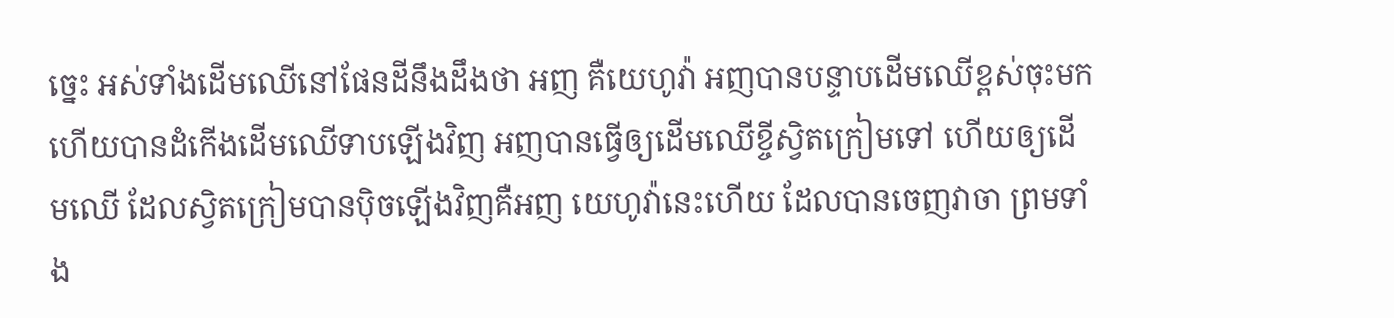ច្នេះ អស់ទាំងដើមឈើនៅផែនដីនឹងដឹងថា អញ គឺយេហូវ៉ា អញបានបន្ទាបដើមឈើខ្ពស់ចុះមក ហើយបានដំកើងដើមឈើទាបឡើងវិញ អញបានធ្វើឲ្យដើមឈើខ្ចីស្វិតក្រៀមទៅ ហើយឲ្យដើមឈើ ដែលស្វិតក្រៀមបានប៉ិចឡើងវិញគឺអញ យេហូវ៉ានេះហើយ ដែលបានចេញវាចា ព្រមទាំង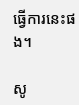ធ្វើការនេះផង។

សូ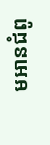មអានជំពូ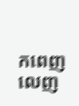កពេញលេញ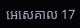អេសេគាល 17